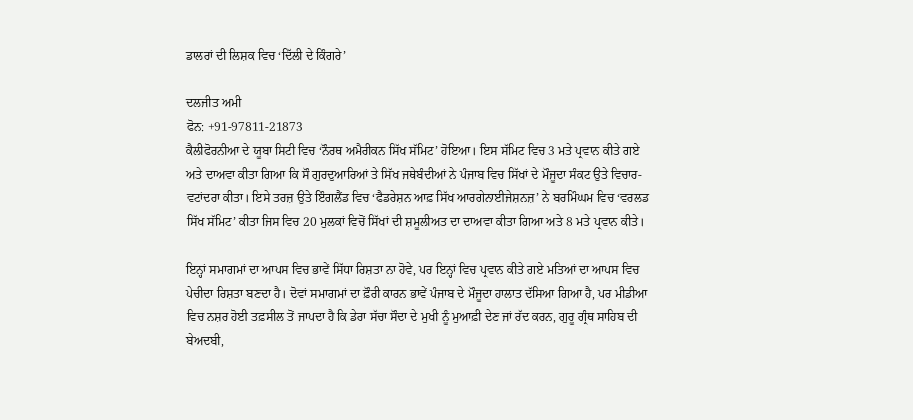ਡਾਲਰਾਂ ਦੀ ਲਿਸ਼ਕ ਵਿਚ ‘ਦਿੱਲੀ ਦੇ ਕਿੰਗਰੇ’

ਦਲਜੀਤ ਅਮੀ
ਫੋਨ: +91-97811-21873
ਕੈਲੀਫੋਰਨੀਆ ਦੇ ਯੂਬਾ ਸਿਟੀ ਵਿਚ ‘ਨੌਰਥ ਅਮੈਰੀਕਨ ਸਿੱਖ ਸੱਮਿਟ’ ਹੋਇਆ। ਇਸ ਸੱਮਿਟ ਵਿਚ 3 ਮਤੇ ਪ੍ਰਵਾਨ ਕੀਤੇ ਗਏ ਅਤੇ ਦਾਅਵਾ ਕੀਤਾ ਗਿਆ ਕਿ ਸੌ ਗੁਰਦੁਆਰਿਆਂ ਤੇ ਸਿੱਖ ਜਥੇਬੰਦੀਆਂ ਨੇ ਪੰਜਾਬ ਵਿਚ ਸਿੱਖਾਂ ਦੇ ਮੌਜੂਦਾ ਸੰਕਟ ਉਤੇ ਵਿਚਾਰ-ਵਟਾਂਦਰਾ ਕੀਤਾ। ਇਸੇ ਤਰਜ਼ ਉਤੇ ਇੰਗਲੈਂਡ ਵਿਚ ‘ਫੈਡਰੇਸ਼ਨ ਆਫ਼ ਸਿੱਖ ਆਰਗੇਨਾਈਜੇਸ਼ਨਜ਼’ ਨੇ ਬਰਮਿੰਘਮ ਵਿਚ ‘ਵਰਲਡ ਸਿੱਖ ਸੱਮਿਟ’ ਕੀਤਾ ਜਿਸ ਵਿਚ 20 ਮੁਲਕਾਂ ਵਿਚੋਂ ਸਿੱਖਾਂ ਦੀ ਸ਼ਮੂਲੀਅਤ ਦਾ ਦਾਅਵਾ ਕੀਤਾ ਗਿਆ ਅਤੇ 8 ਮਤੇ ਪ੍ਰਵਾਨ ਕੀਤੇ।

ਇਨ੍ਹਾਂ ਸਮਾਗਮਾਂ ਦਾ ਆਪਸ ਵਿਚ ਭਾਵੇਂ ਸਿੱਧਾ ਰਿਸ਼ਤਾ ਨਾ ਹੋਵੇ, ਪਰ ਇਨ੍ਹਾਂ ਵਿਚ ਪ੍ਰਵਾਨ ਕੀਤੇ ਗਏ ਮਤਿਆਂ ਦਾ ਆਪਸ ਵਿਚ ਪੇਚੀਦਾ ਰਿਸ਼ਤਾ ਬਣਦਾ ਹੈ। ਦੋਵਾਂ ਸਮਾਗਮਾਂ ਦਾ ਫ਼ੌਰੀ ਕਾਰਨ ਭਾਵੇਂ ਪੰਜਾਬ ਦੇ ਮੌਜੂਦਾ ਹਾਲਾਤ ਦੱਸਿਆ ਗਿਆ ਹੈ, ਪਰ ਮੀਡੀਆ ਵਿਚ ਨਸ਼ਰ ਹੋਈ ਤਫ਼ਸੀਲ ਤੋਂ ਜਾਪਦਾ ਹੈ ਕਿ ਡੇਰਾ ਸੱਚਾ ਸੌਦਾ ਦੇ ਮੁਖੀ ਨੂੰ ਮੁਆਫ਼ੀ ਦੇਣ ਜਾਂ ਰੱਦ ਕਰਨ, ਗੁਰੂ ਗ੍ਰੰਥ ਸਾਹਿਬ ਦੀ ਬੇਅਦਬੀ,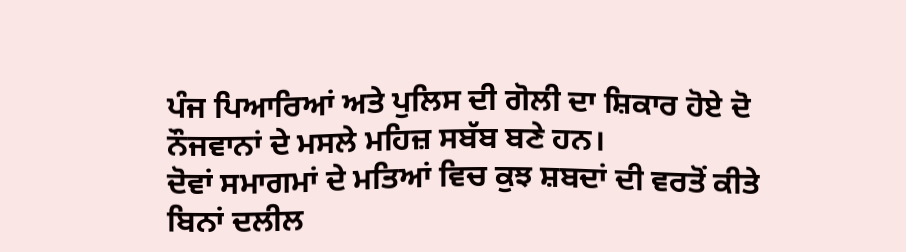ਪੰਜ ਪਿਆਰਿਆਂ ਅਤੇ ਪੁਲਿਸ ਦੀ ਗੋਲੀ ਦਾ ਸ਼ਿਕਾਰ ਹੋਏ ਦੋ ਨੌਜਵਾਨਾਂ ਦੇ ਮਸਲੇ ਮਹਿਜ਼ ਸਬੱਬ ਬਣੇ ਹਨ।
ਦੋਵਾਂ ਸਮਾਗਮਾਂ ਦੇ ਮਤਿਆਂ ਵਿਚ ਕੁਝ ਸ਼ਬਦਾਂ ਦੀ ਵਰਤੋਂ ਕੀਤੇ ਬਿਨਾਂ ਦਲੀਲ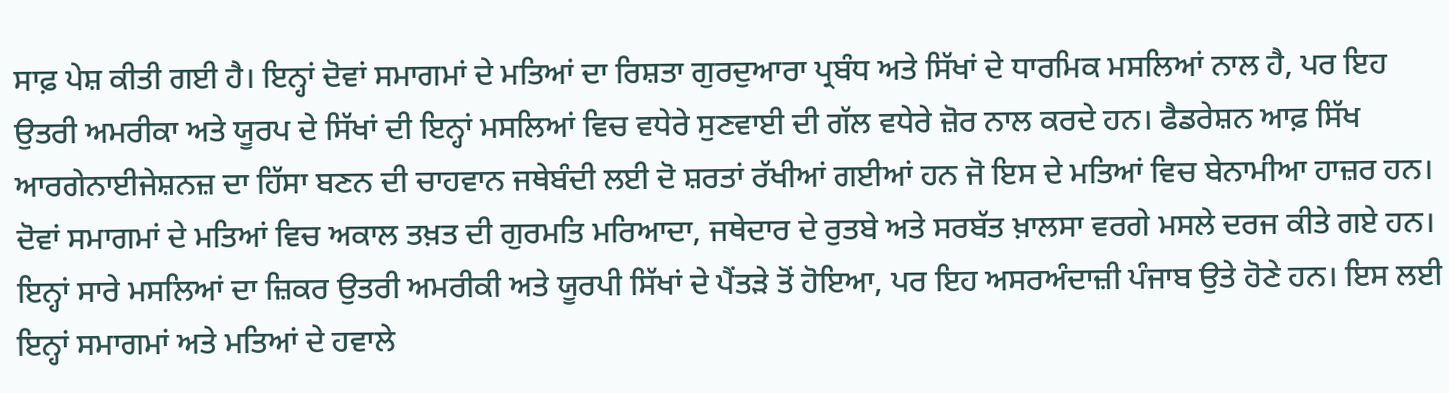ਸਾਫ਼ ਪੇਸ਼ ਕੀਤੀ ਗਈ ਹੈ। ਇਨ੍ਹਾਂ ਦੋਵਾਂ ਸਮਾਗਮਾਂ ਦੇ ਮਤਿਆਂ ਦਾ ਰਿਸ਼ਤਾ ਗੁਰਦੁਆਰਾ ਪ੍ਰਬੰਧ ਅਤੇ ਸਿੱਖਾਂ ਦੇ ਧਾਰਮਿਕ ਮਸਲਿਆਂ ਨਾਲ ਹੈ, ਪਰ ਇਹ ਉਤਰੀ ਅਮਰੀਕਾ ਅਤੇ ਯੂਰਪ ਦੇ ਸਿੱਖਾਂ ਦੀ ਇਨ੍ਹਾਂ ਮਸਲਿਆਂ ਵਿਚ ਵਧੇਰੇ ਸੁਣਵਾਈ ਦੀ ਗੱਲ ਵਧੇਰੇ ਜ਼ੋਰ ਨਾਲ ਕਰਦੇ ਹਨ। ਫੈਡਰੇਸ਼ਨ ਆਫ਼ ਸਿੱਖ ਆਰਗੇਨਾਈਜੇਸ਼ਨਜ਼ ਦਾ ਹਿੱਸਾ ਬਣਨ ਦੀ ਚਾਹਵਾਨ ਜਥੇਬੰਦੀ ਲਈ ਦੋ ਸ਼ਰਤਾਂ ਰੱਖੀਆਂ ਗਈਆਂ ਹਨ ਜੋ ਇਸ ਦੇ ਮਤਿਆਂ ਵਿਚ ਬੇਨਾਮੀਆ ਹਾਜ਼ਰ ਹਨ। ਦੋਵਾਂ ਸਮਾਗਮਾਂ ਦੇ ਮਤਿਆਂ ਵਿਚ ਅਕਾਲ ਤਖ਼ਤ ਦੀ ਗੁਰਮਤਿ ਮਰਿਆਦਾ, ਜਥੇਦਾਰ ਦੇ ਰੁਤਬੇ ਅਤੇ ਸਰਬੱਤ ਖ਼ਾਲਸਾ ਵਰਗੇ ਮਸਲੇ ਦਰਜ ਕੀਤੇ ਗਏ ਹਨ। ਇਨ੍ਹਾਂ ਸਾਰੇ ਮਸਲਿਆਂ ਦਾ ਜ਼ਿਕਰ ਉਤਰੀ ਅਮਰੀਕੀ ਅਤੇ ਯੂਰਪੀ ਸਿੱਖਾਂ ਦੇ ਪੈਂਤੜੇ ਤੋਂ ਹੋਇਆ, ਪਰ ਇਹ ਅਸਰਅੰਦਾਜ਼ੀ ਪੰਜਾਬ ਉਤੇ ਹੋਣੇ ਹਨ। ਇਸ ਲਈ ਇਨ੍ਹਾਂ ਸਮਾਗਮਾਂ ਅਤੇ ਮਤਿਆਂ ਦੇ ਹਵਾਲੇ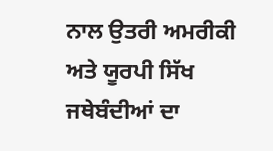ਨਾਲ ਉਤਰੀ ਅਮਰੀਕੀ ਅਤੇ ਯੂਰਪੀ ਸਿੱਖ ਜਥੇਬੰਦੀਆਂ ਦਾ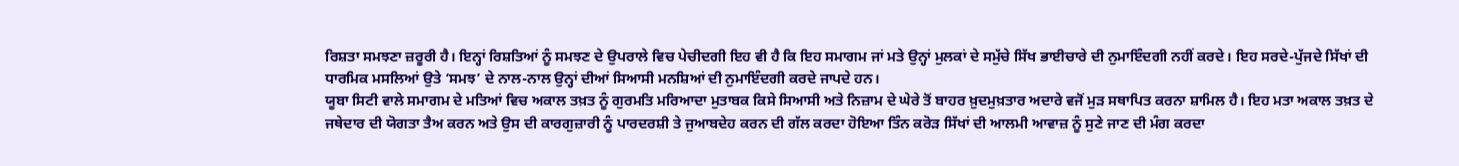ਰਿਸ਼ਤਾ ਸਮਝਣਾ ਜ਼ਰੂਰੀ ਹੈ। ਇਨ੍ਹਾਂ ਰਿਸ਼ਤਿਆਂ ਨੂੰ ਸਮਝਣ ਦੇ ਉਪਰਾਲੇ ਵਿਚ ਪੇਚੀਦਗੀ ਇਹ ਵੀ ਹੈ ਕਿ ਇਹ ਸਮਾਗਮ ਜਾਂ ਮਤੇ ਉਨ੍ਹਾਂ ਮੁਲਕਾਂ ਦੇ ਸਮੁੱਚੇ ਸਿੱਖ ਭਾਈਚਾਰੇ ਦੀ ਨੁਮਾਇੰਦਗੀ ਨਹੀਂ ਕਰਦੇ। ਇਹ ਸਰਦੇ-ਪੁੱਜਦੇ ਸਿੱਖਾਂ ਦੀ ਧਾਰਮਿਕ ਮਸਲਿਆਂ ਉਤੇ ‘ਸਮਝ’ ਦੇ ਨਾਲ-ਨਾਲ ਉਨ੍ਹਾਂ ਦੀਆਂ ਸਿਆਸੀ ਮਨਸ਼ਿਆਂ ਦੀ ਨੁਮਾਇੰਦਗੀ ਕਰਦੇ ਜਾਪਦੇ ਹਨ।
ਯੂਬਾ ਸਿਟੀ ਵਾਲੇ ਸਮਾਗਮ ਦੇ ਮਤਿਆਂ ਵਿਚ ਅਕਾਲ ਤਖ਼ਤ ਨੂੰ ਗੁਰਮਤਿ ਮਰਿਆਦਾ ਮੁਤਾਬਕ ਕਿਸੇ ਸਿਆਸੀ ਅਤੇ ਨਿਜ਼ਾਮ ਦੇ ਘੇਰੇ ਤੋਂ ਬਾਹਰ ਖ਼ੁਦਮੁਖ਼ਤਾਰ ਅਦਾਰੇ ਵਜੋਂ ਮੁੜ ਸਥਾਪਿਤ ਕਰਨਾ ਸ਼ਾਮਿਲ ਹੈ। ਇਹ ਮਤਾ ਅਕਾਲ ਤਖ਼ਤ ਦੇ ਜਥੇਦਾਰ ਦੀ ਯੋਗਤਾ ਤੈਅ ਕਰਨ ਅਤੇ ਉਸ ਦੀ ਕਾਰਗੁਜ਼ਾਰੀ ਨੂੰ ਪਾਰਦਰਸ਼ੀ ਤੇ ਜੁਆਬਦੇਹ ਕਰਨ ਦੀ ਗੱਲ ਕਰਦਾ ਹੋਇਆ ਤਿੰਨ ਕਰੋੜ ਸਿੱਖਾਂ ਦੀ ਆਲਮੀ ਆਵਾਜ਼ ਨੂੰ ਸੁਣੇ ਜਾਣ ਦੀ ਮੰਗ ਕਰਦਾ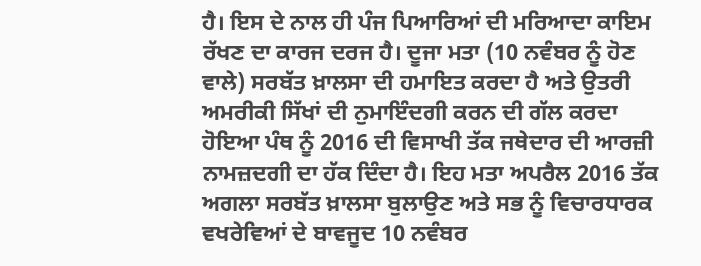ਹੈ। ਇਸ ਦੇ ਨਾਲ ਹੀ ਪੰਜ ਪਿਆਰਿਆਂ ਦੀ ਮਰਿਆਦਾ ਕਾਇਮ ਰੱਖਣ ਦਾ ਕਾਰਜ ਦਰਜ ਹੈ। ਦੂਜਾ ਮਤਾ (10 ਨਵੰਬਰ ਨੂੰ ਹੋਣ ਵਾਲੇ) ਸਰਬੱਤ ਖ਼ਾਲਸਾ ਦੀ ਹਮਾਇਤ ਕਰਦਾ ਹੈ ਅਤੇ ਉਤਰੀ ਅਮਰੀਕੀ ਸਿੱਖਾਂ ਦੀ ਨੁਮਾਇੰਦਗੀ ਕਰਨ ਦੀ ਗੱਲ ਕਰਦਾ ਹੋਇਆ ਪੰਥ ਨੂੰ 2016 ਦੀ ਵਿਸਾਖੀ ਤੱਕ ਜਥੇਦਾਰ ਦੀ ਆਰਜ਼ੀ ਨਾਮਜ਼ਦਗੀ ਦਾ ਹੱਕ ਦਿੰਦਾ ਹੈ। ਇਹ ਮਤਾ ਅਪਰੈਲ 2016 ਤੱਕ ਅਗਲਾ ਸਰਬੱਤ ਖ਼ਾਲਸਾ ਬੁਲਾਉਣ ਅਤੇ ਸਭ ਨੂੰ ਵਿਚਾਰਧਾਰਕ ਵਖਰੇਵਿਆਂ ਦੇ ਬਾਵਜੂਦ 10 ਨਵੰਬਰ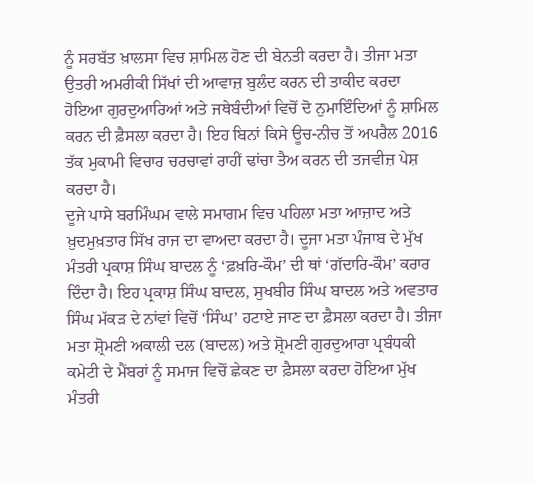ਨੂੰ ਸਰਬੱਤ ਖ਼ਾਲਸਾ ਵਿਚ ਸ਼ਾਮਿਲ ਹੋਣ ਦੀ ਬੇਨਤੀ ਕਰਦਾ ਹੈ। ਤੀਜਾ ਮਤਾ ਉਤਰੀ ਅਮਰੀਕੀ ਸਿੱਖਾਂ ਦੀ ਆਵਾਜ਼ ਬੁਲੰਦ ਕਰਨ ਦੀ ਤਾਕੀਦ ਕਰਦਾ ਹੋਇਆ ਗੁਰਦੁਆਰਿਆਂ ਅਤੇ ਜਥੇਬੰਦੀਆਂ ਵਿਚੋਂ ਦੋ ਨੁਮਾਇੰਦਿਆਂ ਨੂੰ ਸ਼ਾਮਿਲ ਕਰਨ ਦੀ ਫ਼ੈਸਲਾ ਕਰਦਾ ਹੈ। ਇਹ ਬਿਨਾਂ ਕਿਸੇ ਊਚ-ਨੀਚ ਤੋਂ ਅਪਰੈਲ 2016 ਤੱਕ ਮੁਕਾਮੀ ਵਿਚਾਰ ਚਰਚਾਵਾਂ ਰਾਹੀਂ ਢਾਂਚਾ ਤੈਅ ਕਰਨ ਦੀ ਤਜਵੀਜ਼ ਪੇਸ਼ ਕਰਦਾ ਹੈ।
ਦੂਜੇ ਪਾਸੇ ਬਰਮਿੰਘਮ ਵਾਲੇ ਸਮਾਗਮ ਵਿਚ ਪਹਿਲਾ ਮਤਾ ਆਜ਼ਾਦ ਅਤੇ ਖ਼ੁਦਮੁਖ਼ਤਾਰ ਸਿੱਖ ਰਾਜ ਦਾ ਵਾਅਦਾ ਕਰਦਾ ਹੈ। ਦੂਜਾ ਮਤਾ ਪੰਜਾਬ ਦੇ ਮੁੱਖ ਮੰਤਰੀ ਪ੍ਰਕਾਸ਼ ਸਿੰਘ ਬਾਦਲ ਨੂੰ ‘ਫ਼ਖ਼ਰਿ-ਕੌਮ’ ਦੀ ਥਾਂ ‘ਗੱਦਾਰਿ-ਕੌਮ’ ਕਰਾਰ ਦਿੰਦਾ ਹੈ। ਇਹ ਪ੍ਰਕਾਸ਼ ਸਿੰਘ ਬਾਦਲ, ਸੁਖਬੀਰ ਸਿੰਘ ਬਾਦਲ ਅਤੇ ਅਵਤਾਰ ਸਿੰਘ ਮੱਕੜ ਦੇ ਨਾਂਵਾਂ ਵਿਚੋਂ ‘ਸਿੰਘ’ ਹਟਾਏ ਜਾਣ ਦਾ ਫ਼ੈਸਲਾ ਕਰਦਾ ਹੈ। ਤੀਜਾ ਮਤਾ ਸ਼੍ਰੋਮਣੀ ਅਕਾਲੀ ਦਲ (ਬਾਦਲ) ਅਤੇ ਸ਼੍ਰੋਮਣੀ ਗੁਰਦੁਆਰਾ ਪ੍ਰਬੰਧਕੀ ਕਮੇਟੀ ਦੇ ਮੈਂਬਰਾਂ ਨੂੰ ਸਮਾਜ ਵਿਚੋਂ ਛੇਕਣ ਦਾ ਫ਼ੈਸਲਾ ਕਰਦਾ ਹੋਇਆ ਮੁੱਖ ਮੰਤਰੀ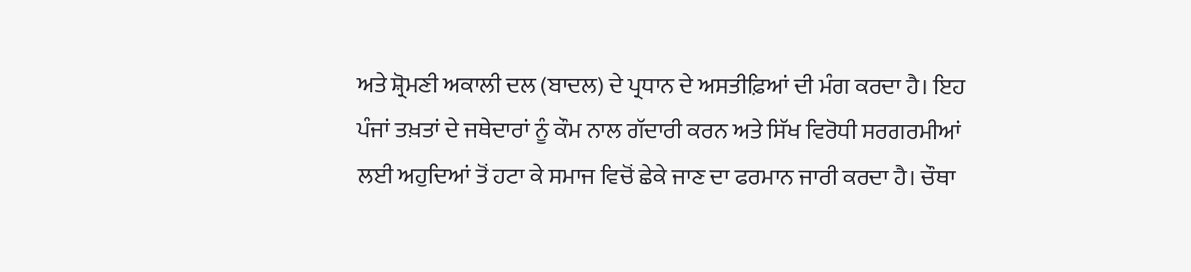ਅਤੇ ਸ਼੍ਰੋਮਣੀ ਅਕਾਲੀ ਦਲ (ਬਾਦਲ) ਦੇ ਪ੍ਰਧਾਨ ਦੇ ਅਸਤੀਫ਼ਿਆਂ ਦੀ ਮੰਗ ਕਰਦਾ ਹੈ। ਇਹ ਪੰਜਾਂ ਤਖ਼ਤਾਂ ਦੇ ਜਥੇਦਾਰਾਂ ਨੂੰ ਕੌਮ ਨਾਲ ਗੱਦਾਰੀ ਕਰਨ ਅਤੇ ਸਿੱਖ ਵਿਰੋਧੀ ਸਰਗਰਮੀਆਂ ਲਈ ਅਹੁਦਿਆਂ ਤੋਂ ਹਟਾ ਕੇ ਸਮਾਜ ਵਿਚੋਂ ਛੇਕੇ ਜਾਣ ਦਾ ਫਰਮਾਨ ਜਾਰੀ ਕਰਦਾ ਹੈ। ਚੌਥਾ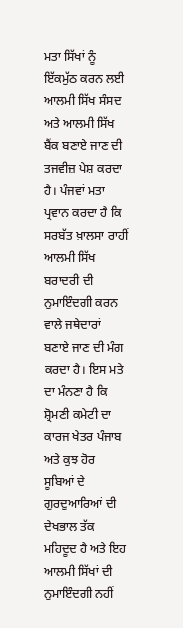ਮਤਾ ਸਿੱਖਾਂ ਨੂੰ ਇੱਕਮੁੱਠ ਕਰਨ ਲਈ ਆਲਮੀ ਸਿੱਖ ਸੰਸਦ ਅਤੇ ਆਲਮੀ ਸਿੱਖ ਬੈਂਕ ਬਣਾਏ ਜਾਣ ਦੀ ਤਜਵੀਜ਼ ਪੇਸ਼ ਕਰਦਾ ਹੈ। ਪੰਜਵਾਂ ਮਤਾ ਪ੍ਰਵਾਨ ਕਰਦਾ ਹੈ ਕਿ ਸਰਬੱਤ ਖ਼ਾਲਸਾ ਰਾਹੀਂ ਆਲਮੀ ਸਿੱਖ ਬਰਾਦਰੀ ਦੀ ਨੁਮਾਇੰਦਗੀ ਕਰਨ ਵਾਲੇ ਜਥੇਦਾਰਾਂ ਬਣਾਏ ਜਾਣ ਦੀ ਮੰਗ ਕਰਦਾ ਹੈ। ਇਸ ਮਤੇ ਦਾ ਮੰਨਣਾ ਹੈ ਕਿ ਸ਼੍ਰੋਮਣੀ ਕਮੇਟੀ ਦਾ ਕਾਰਜ ਖੇਤਰ ਪੰਜਾਬ ਅਤੇ ਕੁਝ ਹੋਰ ਸੂਬਿਆਂ ਦੇ ਗੁਰਦੁਆਰਿਆਂ ਦੀ ਦੇਖਭਾਲ ਤੱਕ ਮਹਿਦੂਦ ਹੈ ਅਤੇ ਇਹ ਆਲਮੀ ਸਿੱਖਾਂ ਦੀ ਨੁਮਾਇੰਦਗੀ ਨਹੀਂ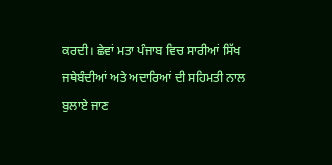ਕਰਦੀ। ਛੇਵਾਂ ਮਤਾ ਪੰਜਾਬ ਵਿਚ ਸਾਰੀਆਂ ਸਿੱਖ ਜਥੇਬੰਦੀਆਂ ਅਤੇ ਅਦਾਰਿਆਂ ਦੀ ਸਹਿਮਤੀ ਨਾਲ ਬੁਲਾਏ ਜਾਣ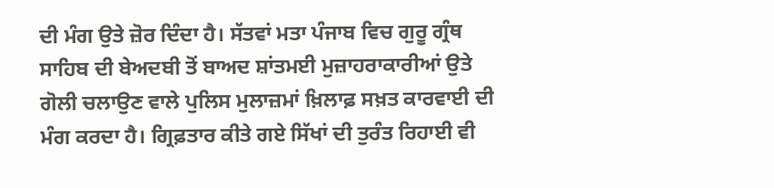ਦੀ ਮੰਗ ਉਤੇ ਜ਼ੋਰ ਦਿੰਦਾ ਹੈ। ਸੱਤਵਾਂ ਮਤਾ ਪੰਜਾਬ ਵਿਚ ਗੁਰੂ ਗ੍ਰੰਥ ਸਾਹਿਬ ਦੀ ਬੇਅਦਬੀ ਤੋਂ ਬਾਅਦ ਸ਼ਾਂਤਮਈ ਮੁਜ਼ਾਹਰਾਕਾਰੀਆਂ ਉਤੇ ਗੋਲੀ ਚਲਾਉਣ ਵਾਲੇ ਪੁਲਿਸ ਮੁਲਾਜ਼ਮਾਂ ਖ਼ਿਲਾਫ਼ ਸਖ਼ਤ ਕਾਰਵਾਈ ਦੀ ਮੰਗ ਕਰਦਾ ਹੈ। ਗ੍ਰਿਫ਼ਤਾਰ ਕੀਤੇ ਗਏ ਸਿੱਖਾਂ ਦੀ ਤੁਰੰਤ ਰਿਹਾਈ ਵੀ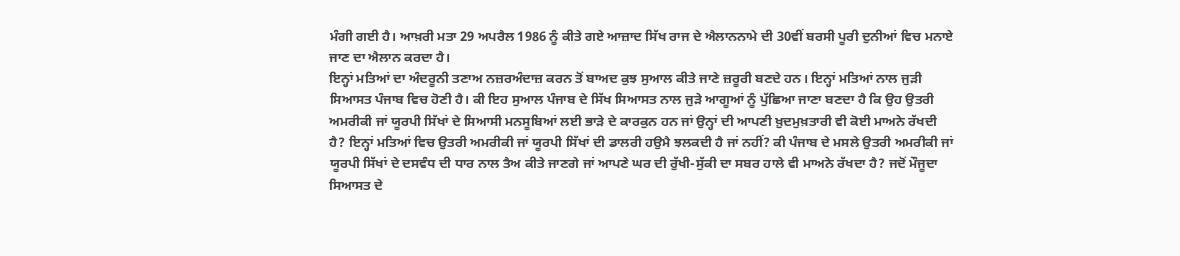ਮੰਗੀ ਗਈ ਹੈ। ਆਖ਼ਰੀ ਮਤਾ 29 ਅਪਰੈਲ 1986 ਨੂੰ ਕੀਤੇ ਗਏ ਆਜ਼ਾਦ ਸਿੱਖ ਰਾਜ ਦੇ ਐਲਾਨਨਾਮੇ ਦੀ 30ਵੀਂ ਬਰਸੀ ਪੂਰੀ ਦੁਨੀਆਂ ਵਿਚ ਮਨਾਏ ਜਾਣ ਦਾ ਐਲਾਨ ਕਰਦਾ ਹੈ।
ਇਨ੍ਹਾਂ ਮਤਿਆਂ ਦਾ ਅੰਦਰੂਨੀ ਤਣਾਅ ਨਜ਼ਰਅੰਦਾਜ਼ ਕਰਨ ਤੋਂ ਬਾਅਦ ਕੁਝ ਸੁਆਲ ਕੀਤੇ ਜਾਣੇ ਜ਼ਰੂਰੀ ਬਣਦੇ ਹਨ। ਇਨ੍ਹਾਂ ਮਤਿਆਂ ਨਾਲ ਜੁੜੀ ਸਿਆਸਤ ਪੰਜਾਬ ਵਿਚ ਹੋਣੀ ਹੈ। ਕੀ ਇਹ ਸੁਆਲ ਪੰਜਾਬ ਦੇ ਸਿੱਖ ਸਿਆਸਤ ਨਾਲ ਜੁੜੇ ਆਗੂਆਂ ਨੂੰ ਪੁੱਛਿਆ ਜਾਣਾ ਬਣਦਾ ਹੈ ਕਿ ਉਹ ਉਤਰੀ ਅਮਰੀਕੀ ਜਾਂ ਯੂਰਪੀ ਸਿੱਖਾਂ ਦੇ ਸਿਆਸੀ ਮਨਸੂਬਿਆਂ ਲਈ ਭਾੜੇ ਦੇ ਕਾਰਕੁਨ ਹਨ ਜਾਂ ਉਨ੍ਹਾਂ ਦੀ ਆਪਣੀ ਖ਼ੁਦਮੁਖ਼ਤਾਰੀ ਵੀ ਕੋਈ ਮਾਅਨੇ ਰੱਖਦੀ ਹੈ? ਇਨ੍ਹਾਂ ਮਤਿਆਂ ਵਿਚ ਉਤਰੀ ਅਮਰੀਕੀ ਜਾਂ ਯੂਰਪੀ ਸਿੱਖਾਂ ਦੀ ਡਾਲਰੀ ਹਉਮੈ ਝਲਕਦੀ ਹੈ ਜਾਂ ਨਹੀਂ? ਕੀ ਪੰਜਾਬ ਦੇ ਮਸਲੇ ਉਤਰੀ ਅਮਰੀਕੀ ਜਾਂ ਯੂਰਪੀ ਸਿੱਖਾਂ ਦੇ ਦਸਵੰਧ ਦੀ ਧਾਰ ਨਾਲ ਤੈਅ ਕੀਤੇ ਜਾਣਗੇ ਜਾਂ ਆਪਣੇ ਘਰ ਦੀ ਰੁੱਖੀ-ਸੁੱਕੀ ਦਾ ਸਬਰ ਹਾਲੇ ਵੀ ਮਾਅਨੇ ਰੱਖਦਾ ਹੈ? ਜਦੋਂ ਮੌਜੂਦਾ ਸਿਆਸਤ ਦੇ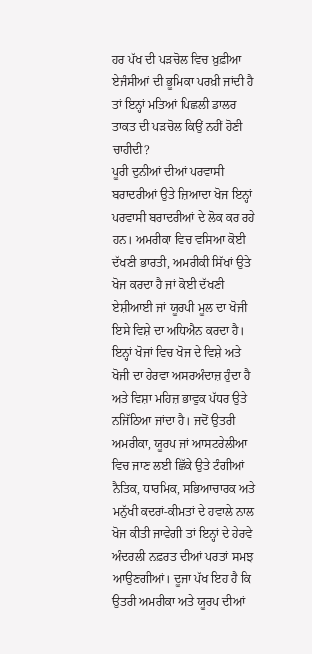ਹਰ ਪੱਖ ਦੀ ਪੜਚੋਲ ਵਿਚ ਖ਼ੁਫ਼ੀਆ ਏਜੰਸੀਆਂ ਦੀ ਭੂਮਿਕਾ ਪਰਖ਼ੀ ਜਾਂਦੀ ਹੈ ਤਾਂ ਇਨ੍ਹਾਂ ਮਤਿਆਂ ਪਿਛਲੀ ਡਾਲਰ ਤਾਕਤ ਦੀ ਪੜਚੋਲ ਕਿਉਂ ਨਹੀਂ ਹੋਣੀ ਚਾਹੀਦੀ?
ਪੂਰੀ ਦੁਨੀਆਂ ਦੀਆਂ ਪਰਵਾਸੀ ਬਰਾਦਰੀਆਂ ਉਤੇ ਜ਼ਿਆਦਾ ਖੋਜ ਇਨ੍ਹਾਂ ਪਰਵਾਸੀ ਬਰਾਦਰੀਆਂ ਦੇ ਲੋਕ ਕਰ ਰਹੇ ਹਨ। ਅਮਰੀਕਾ ਵਿਚ ਵਸਿਆ ਕੋਈ ਦੱਖਣੀ ਭਾਰਤੀ, ਅਮਰੀਕੀ ਸਿੱਖਾਂ ਉਤੇ ਖੋਜ ਕਰਦਾ ਹੈ ਜਾਂ ਕੋਈ ਦੱਖਣੀ ਏਸ਼ੀਆਈ ਜਾਂ ਯੂਰਪੀ ਮੂਲ ਦਾ ਖੋਜੀ ਇਸੇ ਵਿਸ਼ੇ ਦਾ ਅਧਿਐਨ ਕਰਦਾ ਹੈ। ਇਨ੍ਹਾਂ ਖੋਜਾਂ ਵਿਚ ਖੋਜ ਦੇ ਵਿਸ਼ੇ ਅਤੇ ਖੋਜੀ ਦਾ ਹੇਰਵਾ ਅਸਰਅੰਦਾਜ਼ ਹੁੰਦਾ ਹੈ ਅਤੇ ਵਿਸ਼ਾ ਮਹਿਜ਼ ਭਾਵੁਕ ਪੱਧਰ ਉਤੇ ਨਜਿੱਠਿਆ ਜਾਂਦਾ ਹੈ। ਜਦੋਂ ਉਤਰੀ ਅਮਰੀਕਾ, ਯੂਰਪ ਜਾਂ ਆਸਟਰੇਲੀਆ ਵਿਚ ਜਾਣ ਲਈ ਛਿੱਕੇ ਉਤੇ ਟੰਗੀਆਂ ਨੈਤਿਕ, ਧਾਰਮਿਕ, ਸਭਿਆਚਾਰਕ ਅਤੇ ਮਨੁੱਖੀ ਕਦਰਾਂ-ਕੀਮਤਾਂ ਦੇ ਹਵਾਲੇ ਨਾਲ ਖੋਜ ਕੀਤੀ ਜਾਵੇਗੀ ਤਾਂ ਇਨ੍ਹਾਂ ਦੇ ਹੇਰਵੇ ਅੰਦਰਲੀ ਨਫ਼ਰਤ ਦੀਆਂ ਪਰਤਾਂ ਸਮਝ ਆਉਣਗੀਆਂ। ਦੂਜਾ ਪੱਖ ਇਹ ਹੈ ਕਿ ਉਤਰੀ ਅਮਰੀਕਾ ਅਤੇ ਯੂਰਪ ਦੀਆਂ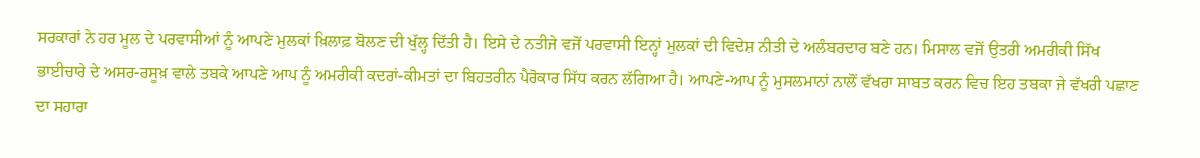ਸਰਕਾਰਾਂ ਨੇ ਹਰ ਮੂਲ ਦੇ ਪਰਵਾਸੀਆਂ ਨੂੰ ਆਪਣੇ ਮੁਲਕਾਂ ਖ਼ਿਲਾਫ਼ ਬੋਲਣ ਦੀ ਖੁੱਲ੍ਹ ਦਿੱਤੀ ਹੈ। ਇਸੇ ਦੇ ਨਤੀਜੇ ਵਜੋਂ ਪਰਵਾਸੀ ਇਨ੍ਹਾਂ ਮੁਲਕਾਂ ਦੀ ਵਿਦੇਸ਼ ਨੀਤੀ ਦੇ ਅਲੰਬਰਦਾਰ ਬਣੇ ਹਨ। ਮਿਸਾਲ ਵਜੋਂ ਉਤਰੀ ਅਮਰੀਕੀ ਸਿੱਖ ਭਾਈਚਾਰੇ ਦੇ ਅਸਰ-ਰਸੂਖ਼ ਵਾਲੇ ਤਬਕੇ ਆਪਣੇ ਆਪ ਨੂੰ ਅਮਰੀਕੀ ਕਦਰਾਂ-ਕੀਮਤਾਂ ਦਾ ਬਿਹਤਰੀਨ ਪੈਰੋਕਾਰ ਸਿੱਧ ਕਰਨ ਲੱਗਿਆ ਹੈ। ਆਪਣੇ-ਆਪ ਨੂੰ ਮੁਸਲਮਾਨਾਂ ਨਾਲੋਂ ਵੱਖਰਾ ਸਾਬਤ ਕਰਨ ਵਿਚ ਇਹ ਤਬਕਾ ਜੇ ਵੱਖਰੀ ਪਛਾਣ ਦਾ ਸਹਾਰਾ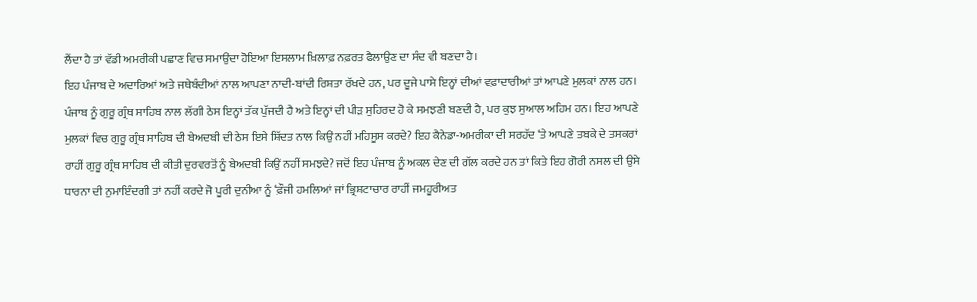ਲੈਂਦਾ ਹੈ ਤਾਂ ਵੱਡੀ ਅਮਰੀਕੀ ਪਛਾਣ ਵਿਚ ਸਮਾਉਂਦਾ ਹੋਇਆ ਇਸਲਾਮ ਖ਼ਿਲਾਫ਼ ਨਫ਼ਰਤ ਫੈਲਾਉਣ ਦਾ ਸੰਦ ਵੀ ਬਣਦਾ ਹੈ।
ਇਹ ਪੰਜਾਬ ਦੇ ਅਦਾਰਿਆਂ ਅਤੇ ਜਥੇਬੰਦੀਆਂ ਨਾਲ ਆਪਣਾ ਨਾਦੀ-ਬਾਂਦੀ ਰਿਸ਼ਤਾ ਰੱਖਦੇ ਹਨ, ਪਰ ਦੂਜੇ ਪਾਸੇ ਇਨ੍ਹਾਂ ਦੀਆਂ ਵਫ਼ਾਦਾਰੀਆਂ ਤਾਂ ਆਪਣੇ ਮੁਲਕਾਂ ਨਾਲ ਹਨ। ਪੰਜਾਬ ਨੂੰ ਗੁਰੂ ਗ੍ਰੰਥ ਸਾਹਿਬ ਨਾਲ ਲੱਗੀ ਠੇਸ ਇਨ੍ਹਾਂ ਤੱਕ ਪੁੱਜਦੀ ਹੈ ਅਤੇ ਇਨ੍ਹਾਂ ਦੀ ਪੀੜ ਸੁਹਿਰਦ ਹੋ ਕੇ ਸਮਝਣੀ ਬਣਦੀ ਹੈ, ਪਰ ਕੁਝ ਸੁਆਲ ਅਹਿਮ ਹਨ। ਇਹ ਆਪਣੇ ਮੁਲਕਾਂ ਵਿਚ ਗੁਰੂ ਗ੍ਰੰਥ ਸਾਹਿਬ ਦੀ ਬੇਅਦਬੀ ਦੀ ਠੇਸ ਇਸੇ ਸ਼ਿੱਦਤ ਨਾਲ ਕਿਉਂ ਨਹੀਂ ਮਹਿਸੂਸ ਕਰਦੇ? ਇਹ ਕੈਨੇਡਾ-ਅਮਰੀਕਾ ਦੀ ਸਰਹੱਦ ‘ਤੇ ਆਪਣੇ ਤਬਕੇ ਦੇ ਤਸਕਰਾਂ ਰਾਹੀਂ ਗੁਰੂ ਗ੍ਰੰਥ ਸਾਹਿਬ ਦੀ ਕੀਤੀ ਦੁਰਵਰਤੋਂ ਨੂੰ ਬੇਅਦਬੀ ਕਿਉਂ ਨਹੀਂ ਸਮਝਦੇ? ਜਦੋਂ ਇਹ ਪੰਜਾਬ ਨੂੰ ਅਕਲ ਦੇਣ ਦੀ ਗੱਲ ਕਰਦੇ ਹਨ ਤਾਂ ਕਿਤੇ ਇਹ ਗੋਰੀ ਨਸਲ ਦੀ ਉਸੇ ਧਾਰਨਾ ਦੀ ਨੁਮਾਇੰਦਗੀ ਤਾਂ ਨਹੀਂ ਕਰਦੇ ਜੋ ਪੂਰੀ ਦੁਨੀਆ ਨੂੰ ‘ਫ਼ੌਜੀ ਹਮਲਿਆਂ ਜਾਂ ਭ੍ਰਿਸ਼ਟਾਚਾਰ ਰਾਹੀਂ ਜਮਹੂਰੀਅਤ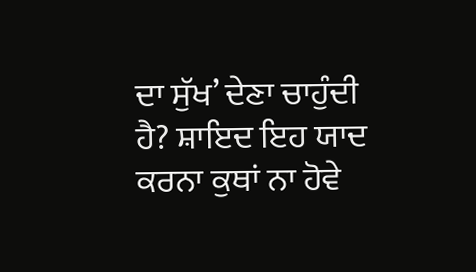ਦਾ ਸੁੱਖ’ ਦੇਣਾ ਚਾਹੁੰਦੀ ਹੈ? ਸ਼ਾਇਦ ਇਹ ਯਾਦ ਕਰਨਾ ਕੁਥਾਂ ਨਾ ਹੋਵੇ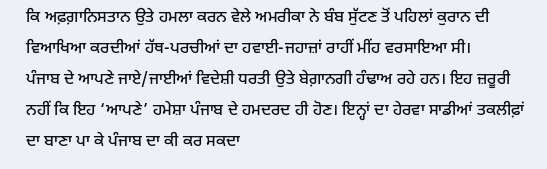ਕਿ ਅਫ਼ਗ਼ਾਨਿਸਤਾਨ ਉਤੇ ਹਮਲਾ ਕਰਨ ਵੇਲੇ ਅਮਰੀਕਾ ਨੇ ਬੰਬ ਸੁੱਟਣ ਤੋਂ ਪਹਿਲਾਂ ਕੁਰਾਨ ਦੀ ਵਿਆਖਿਆ ਕਰਦੀਆਂ ਹੱਥ-ਪਰਚੀਆਂ ਦਾ ਹਵਾਈ-ਜਹਾਜ਼ਾਂ ਰਾਹੀਂ ਮੀਂਹ ਵਰਸਾਇਆ ਸੀ।
ਪੰਜਾਬ ਦੇ ਆਪਣੇ ਜਾਏ/ਜਾਈਆਂ ਵਿਦੇਸ਼ੀ ਧਰਤੀ ਉਤੇ ਬੇਗ਼ਾਨਗੀ ਹੰਢਾਅ ਰਹੇ ਹਨ। ਇਹ ਜ਼ਰੂਰੀ ਨਹੀਂ ਕਿ ਇਹ ‘ਆਪਣੇ’ ਹਮੇਸ਼ਾ ਪੰਜਾਬ ਦੇ ਹਮਦਰਦ ਹੀ ਹੋਣ। ਇਨ੍ਹਾਂ ਦਾ ਹੇਰਵਾ ਸਾਡੀਆਂ ਤਕਲੀਫ਼ਾਂ ਦਾ ਬਾਣਾ ਪਾ ਕੇ ਪੰਜਾਬ ਦਾ ਕੀ ਕਰ ਸਕਦਾ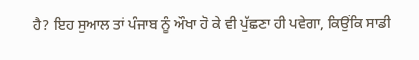ਹੈ? ਇਹ ਸੁਆਲ ਤਾਂ ਪੰਜਾਬ ਨੂੰ ਔਖਾ ਹੋ ਕੇ ਵੀ ਪੁੱਛਣਾ ਹੀ ਪਵੇਗਾ, ਕਿਉਂਕਿ ਸਾਡੀ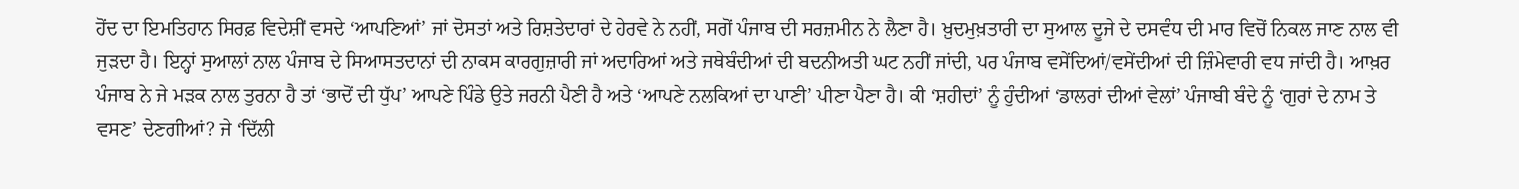ਹੋਂਦ ਦਾ ਇਮਤਿਹਾਨ ਸਿਰਫ਼ ਵਿਦੇਸ਼ੀਂ ਵਸਦੇ ‘ਆਪਣਿਆਂ’ ਜਾਂ ਦੋਸਤਾਂ ਅਤੇ ਰਿਸ਼ਤੇਦਾਰਾਂ ਦੇ ਹੇਰਵੇ ਨੇ ਨਹੀਂ, ਸਗੋਂ ਪੰਜਾਬ ਦੀ ਸਰਜ਼ਮੀਨ ਨੇ ਲੈਣਾ ਹੈ। ਖ਼ੁਦਮੁਖ਼ਤਾਰੀ ਦਾ ਸੁਆਲ ਦੂਜੇ ਦੇ ਦਸਵੰਧ ਦੀ ਮਾਰ ਵਿਚੋਂ ਨਿਕਲ ਜਾਣ ਨਾਲ ਵੀ ਜੁੜਦਾ ਹੈ। ਇਨ੍ਹਾਂ ਸੁਆਲਾਂ ਨਾਲ ਪੰਜਾਬ ਦੇ ਸਿਆਸਤਦਾਨਾਂ ਦੀ ਨਾਕਸ ਕਾਰਗੁਜ਼ਾਰੀ ਜਾਂ ਅਦਾਰਿਆਂ ਅਤੇ ਜਥੇਬੰਦੀਆਂ ਦੀ ਬਦਨੀਅਤੀ ਘਟ ਨਹੀਂ ਜਾਂਦੀ, ਪਰ ਪੰਜਾਬ ਵਸੇਂਦਿਆਂ/ਵਸੇਂਦੀਆਂ ਦੀ ਜ਼ਿੰਮੇਵਾਰੀ ਵਧ ਜਾਂਦੀ ਹੈ। ਆਖ਼ਰ ਪੰਜਾਬ ਨੇ ਜੇ ਮੜਕ ਨਾਲ ਤੁਰਨਾ ਹੈ ਤਾਂ ‘ਭਾਦੋਂ ਦੀ ਧੁੱਪ’ ਆਪਣੇ ਪਿੰਡੇ ਉਤੇ ਜਰਨੀ ਪੈਣੀ ਹੈ ਅਤੇ ‘ਆਪਣੇ ਨਲਕਿਆਂ ਦਾ ਪਾਣੀ’ ਪੀਣਾ ਪੈਣਾ ਹੈ। ਕੀ ‘ਸ਼ਹੀਦਾਂ’ ਨੂੰ ਹੁੰਦੀਆਂ ‘ਡਾਲਰਾਂ ਦੀਆਂ ਵੇਲਾਂ’ ਪੰਜਾਬੀ ਬੰਦੇ ਨੂੰ ‘ਗੁਰਾਂ ਦੇ ਨਾਮ ਤੇ ਵਸਣ’ ਦੇਣਗੀਆਂ? ਜੇ ‘ਦਿੱਲੀ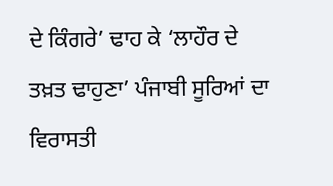ਦੇ ਕਿੰਗਰੇ’ ਢਾਹ ਕੇ ‘ਲਾਹੌਰ ਦੇ ਤਖ਼ਤ ਢਾਹੁਣਾ’ ਪੰਜਾਬੀ ਸੂਰਿਆਂ ਦਾ ਵਿਰਾਸਤੀ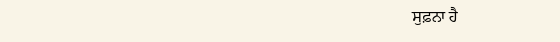ਸੁਫ਼ਨਾ ਹੈ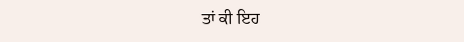ਤਾਂ ਕੀ ਇਹ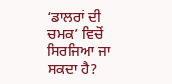‘ਡਾਲਰਾਂ ਦੀ ਚਮਕ’ ਵਿਚੋਂ ਸਿਰਜਿਆ ਜਾ ਸਕਦਾ ਹੈ?